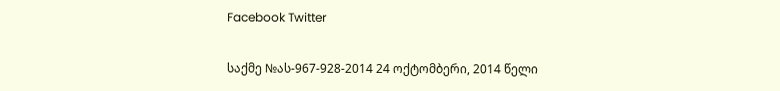Facebook Twitter

საქმე №ას-967-928-2014 24 ოქტომბერი, 2014 წელი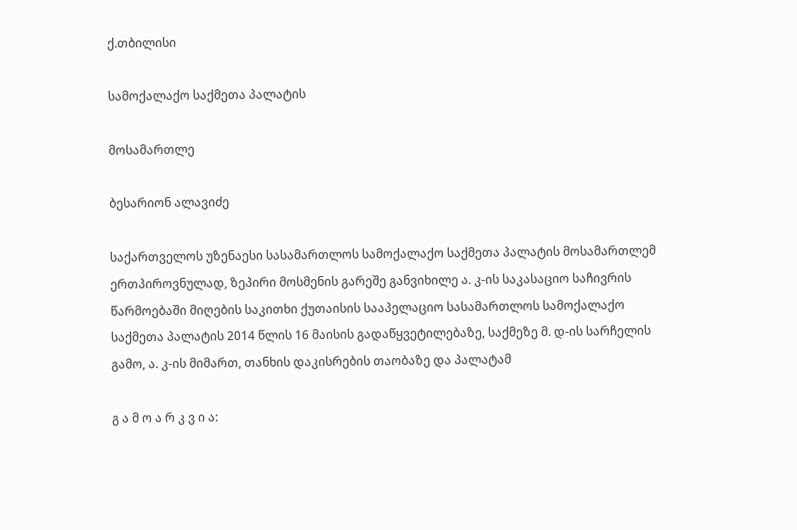ქ.თბილისი

სამოქალაქო საქმეთა პალატის

მოსამართლე

ბესარიონ ალავიძე

საქართველოს უზენაესი სასამართლოს სამოქალაქო საქმეთა პალატის მოსამართლემ ერთპიროვნულად, ზეპირი მოსმენის გარეშე განვიხილე ა. კ-ის საკასაციო საჩივრის წარმოებაში მიღების საკითხი ქუთაისის სააპელაციო სასამართლოს სამოქალაქო საქმეთა პალატის 2014 წლის 16 მაისის გადაწყვეტილებაზე, საქმეზე მ. დ-ის სარჩელის გამო, ა. კ-ის მიმართ, თანხის დაკისრების თაობაზე და პალატამ

გ ა მ ო ა რ კ ვ ი ა: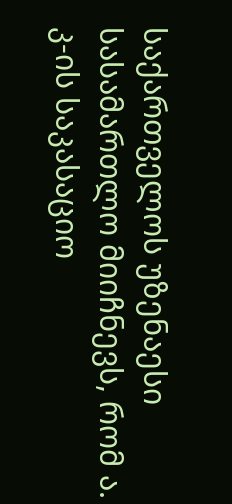საქართველოს უზენაესი სასამართლო მიიჩნევს, რომ ა. კ-ის საკასაციო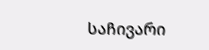საჩივარი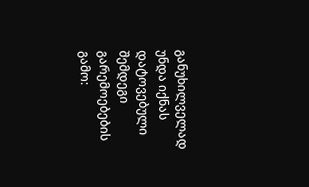განუხილველად უნდა იქნას დატოვებული შემდეგი გარემოებების გამო: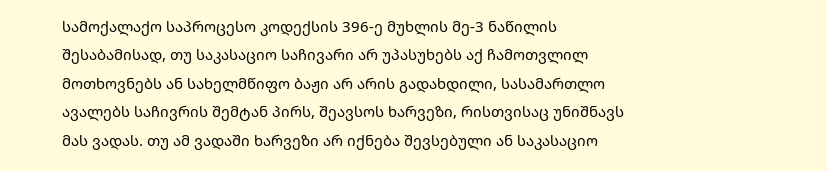სამოქალაქო საპროცესო კოდექსის 396-ე მუხლის მე-3 ნაწილის შესაბამისად, თუ საკასაციო საჩივარი არ უპასუხებს აქ ჩამოთვლილ მოთხოვნებს ან სახელმწიფო ბაჟი არ არის გადახდილი, სასამართლო ავალებს საჩივრის შემტან პირს, შეავსოს ხარვეზი, რისთვისაც უნიშნავს მას ვადას. თუ ამ ვადაში ხარვეზი არ იქნება შევსებული ან საკასაციო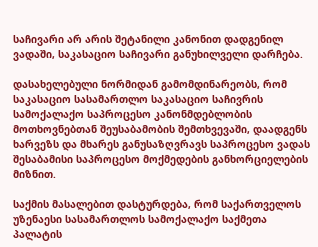საჩივარი არ არის შეტანილი კანონით დადგენილ ვადაში, საკასაციო საჩივარი განუხილველი დარჩება.

დასახელებული ნორმიდან გამომდინარეობს, რომ საკასაციო სასამართლო საკასაციო საჩივრის სამოქალაქო საპროცესო კანონმდებლობის მოთხოვნებთან შეუსაბამობის შემთხვევაში, დაადგენს ხარვეზს და მხარეს განუსაზღვრავს საპროცესო ვადას შესაბამისი საპროცესო მოქმედების განხორციელების მიზნით.

საქმის მასალებით დასტურდება, რომ საქართველოს უზენაესი სასამართლოს სამოქალაქო საქმეთა პალატის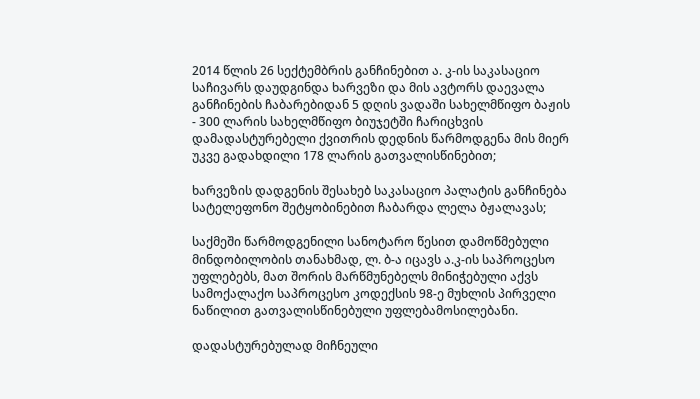2014 წლის 26 სექტემბრის განჩინებით ა. კ-ის საკასაციო საჩივარს დაუდგინდა ხარვეზი და მის ავტორს დაევალა განჩინების ჩაბარებიდან 5 დღის ვადაში სახელმწიფო ბაჟის - 300 ლარის სახელმწიფო ბიუჯეტში ჩარიცხვის დამადასტურებელი ქვითრის დედნის წარმოდგენა მის მიერ უკვე გადახდილი 178 ლარის გათვალისწინებით;

ხარვეზის დადგენის შესახებ საკასაციო პალატის განჩინება სატელეფონო შეტყობინებით ჩაბარდა ლელა ბჟალავას;

საქმეში წარმოდგენილი სანოტარო წესით დამოწმებული მინდობილობის თანახმად, ლ. ბ-ა იცავს ა.კ-ის საპროცესო უფლებებს, მათ შორის მარწმუნებელს მინიჭებული აქვს სამოქალაქო საპროცესო კოდექსის 98-ე მუხლის პირველი ნაწილით გათვალისწინებული უფლებამოსილებანი.

დადასტურებულად მიჩნეული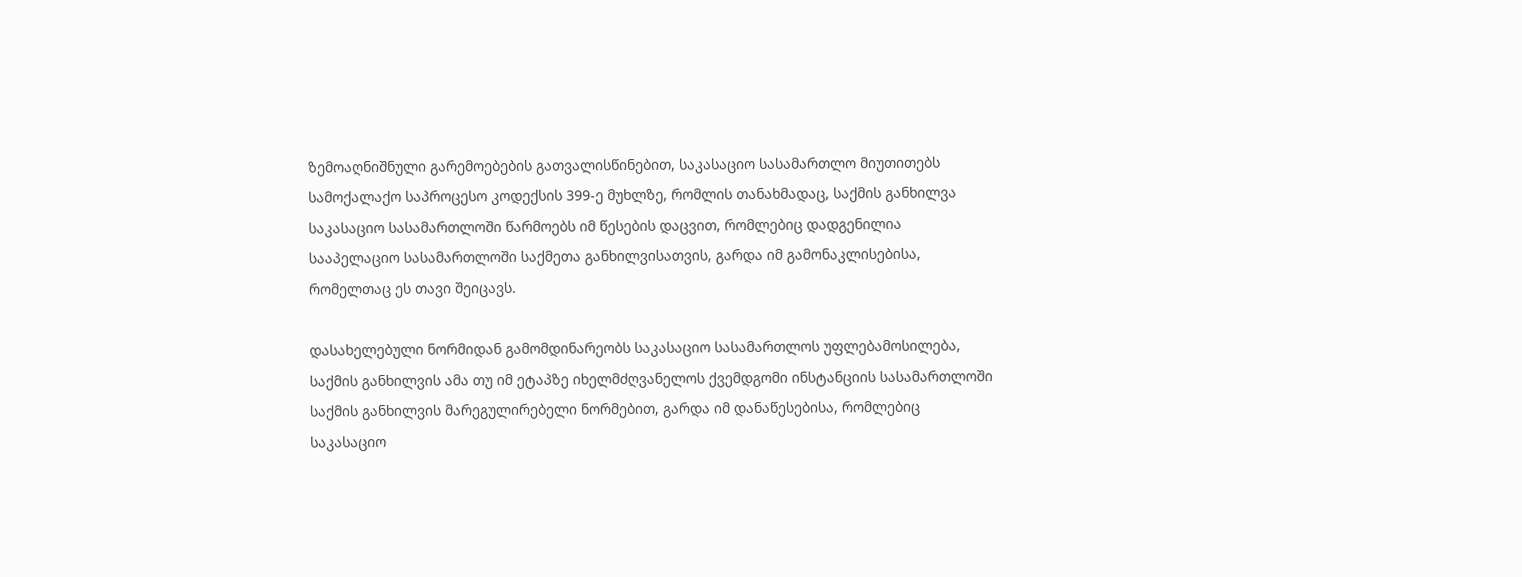ზემოაღნიშნული გარემოებების გათვალისწინებით, საკასაციო სასამართლო მიუთითებს სამოქალაქო საპროცესო კოდექსის 399-ე მუხლზე, რომლის თანახმადაც, საქმის განხილვა საკასაციო სასამართლოში წარმოებს იმ წესების დაცვით, რომლებიც დადგენილია სააპელაციო სასამართლოში საქმეთა განხილვისათვის, გარდა იმ გამონაკლისებისა, რომელთაც ეს თავი შეიცავს.

დასახელებული ნორმიდან გამომდინარეობს საკასაციო სასამართლოს უფლებამოსილება, საქმის განხილვის ამა თუ იმ ეტაპზე იხელმძღვანელოს ქვემდგომი ინსტანციის სასამართლოში საქმის განხილვის მარეგულირებელი ნორმებით, გარდა იმ დანაწესებისა, რომლებიც საკასაციო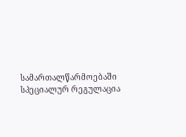სამართალწარმოებაში სპეციალურ რეგულაცია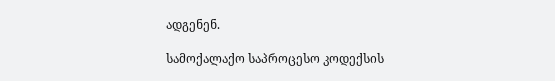ადგენენ.

სამოქალაქო საპროცესო კოდექსის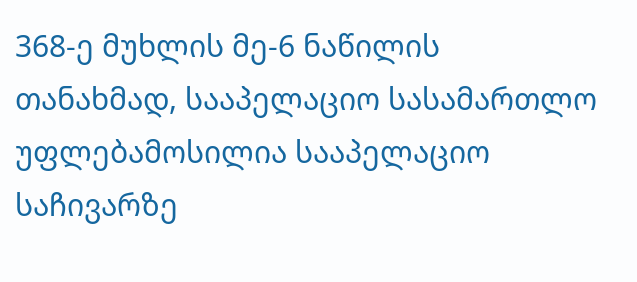368-ე მუხლის მე-6 ნაწილის თანახმად, სააპელაციო სასამართლო უფლებამოსილია სააპელაციო საჩივარზე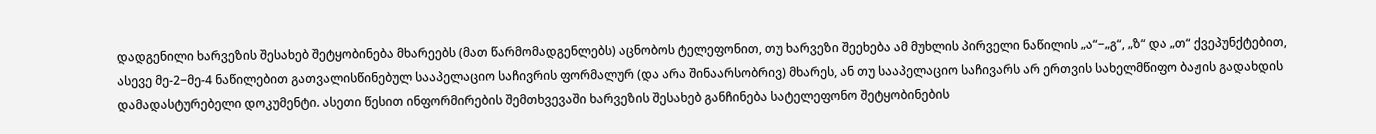დადგენილი ხარვეზის შესახებ შეტყობინება მხარეებს (მათ წარმომადგენლებს) აცნობოს ტელეფონით, თუ ხარვეზი შეეხება ამ მუხლის პირველი ნაწილის „ა“−„გ“, „ზ“ და „თ“ ქვეპუნქტებით, ასევე მე-2−მე-4 ნაწილებით გათვალისწინებულ სააპელაციო საჩივრის ფორმალურ (და არა შინაარსობრივ) მხარეს, ან თუ სააპელაციო საჩივარს არ ერთვის სახელმწიფო ბაჟის გადახდის დამადასტურებელი დოკუმენტი. ასეთი წესით ინფორმირების შემთხვევაში ხარვეზის შესახებ განჩინება სატელეფონო შეტყობინების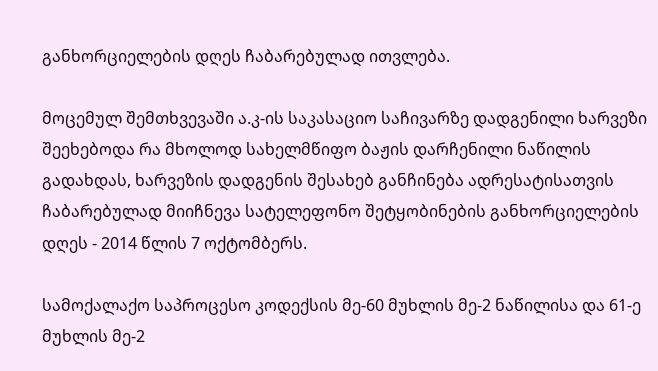განხორციელების დღეს ჩაბარებულად ითვლება.

მოცემულ შემთხვევაში ა.კ-ის საკასაციო საჩივარზე დადგენილი ხარვეზი შეეხებოდა რა მხოლოდ სახელმწიფო ბაჟის დარჩენილი ნაწილის გადახდას, ხარვეზის დადგენის შესახებ განჩინება ადრესატისათვის ჩაბარებულად მიიჩნევა სატელეფონო შეტყობინების განხორციელების დღეს - 2014 წლის 7 ოქტომბერს.

სამოქალაქო საპროცესო კოდექსის მე-60 მუხლის მე-2 ნაწილისა და 61-ე მუხლის მე-2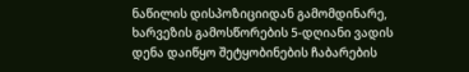ნაწილის დისპოზიციიდან გამომდინარე, ხარვეზის გამოსწორების 5-დღიანი ვადის დენა დაიწყო შეტყობინების ჩაბარების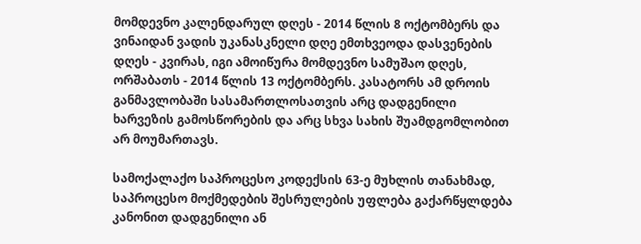მომდევნო კალენდარულ დღეს - 2014 წლის 8 ოქტომბერს და ვინაიდან ვადის უკანასკნელი დღე ემთხვეოდა დასვენების დღეს - კვირას, იგი ამოიწურა მომდევნო სამუშაო დღეს, ორშაბათს - 2014 წლის 13 ოქტომბერს. კასატორს ამ დროის განმავლობაში სასამართლოსათვის არც დადგენილი ხარვეზის გამოსწორების და არც სხვა სახის შუამდგომლობით არ მოუმართავს.

სამოქალაქო საპროცესო კოდექსის 63-ე მუხლის თანახმად, საპროცესო მოქმედების შესრულების უფლება გაქარწყლდება კანონით დადგენილი ან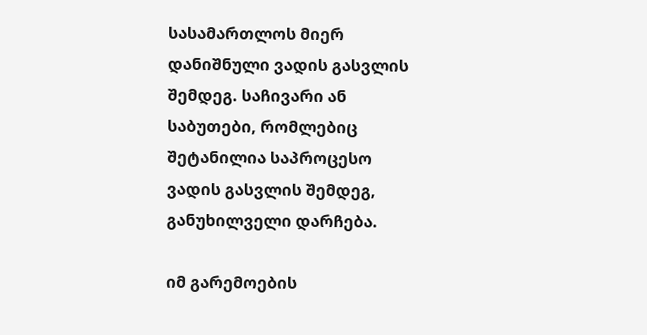სასამართლოს მიერ დანიშნული ვადის გასვლის შემდეგ. საჩივარი ან საბუთები, რომლებიც შეტანილია საპროცესო ვადის გასვლის შემდეგ, განუხილველი დარჩება.

იმ გარემოების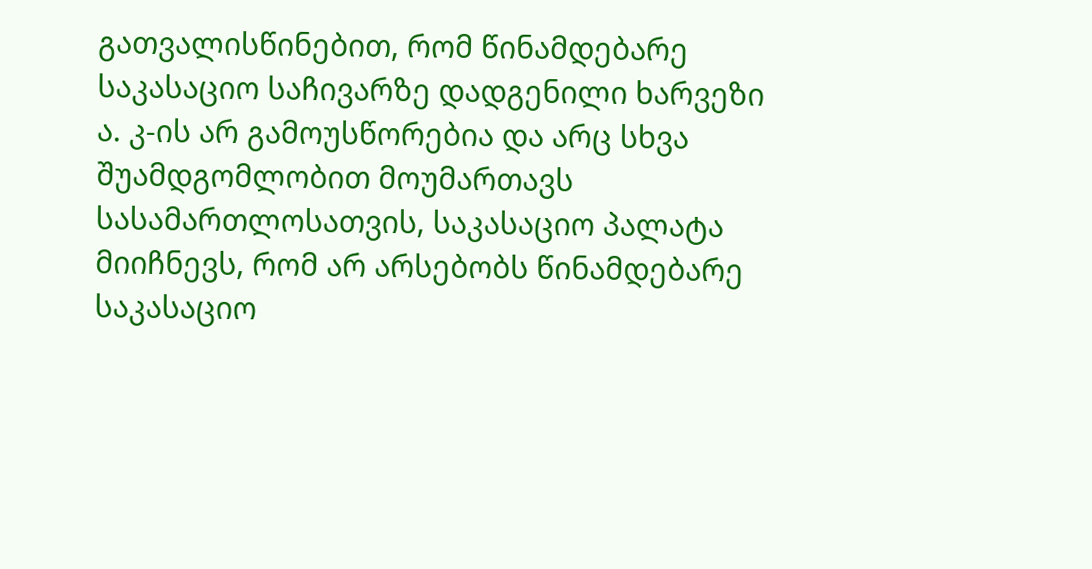გათვალისწინებით, რომ წინამდებარე საკასაციო საჩივარზე დადგენილი ხარვეზი ა. კ-ის არ გამოუსწორებია და არც სხვა შუამდგომლობით მოუმართავს სასამართლოსათვის, საკასაციო პალატა მიიჩნევს, რომ არ არსებობს წინამდებარე საკასაციო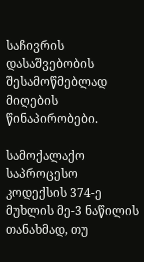საჩივრის დასაშვებობის შესამოწმებლად მიღების წინაპირობები.

სამოქალაქო საპროცესო კოდექსის 374-ე მუხლის მე-3 ნაწილის თანახმად, თუ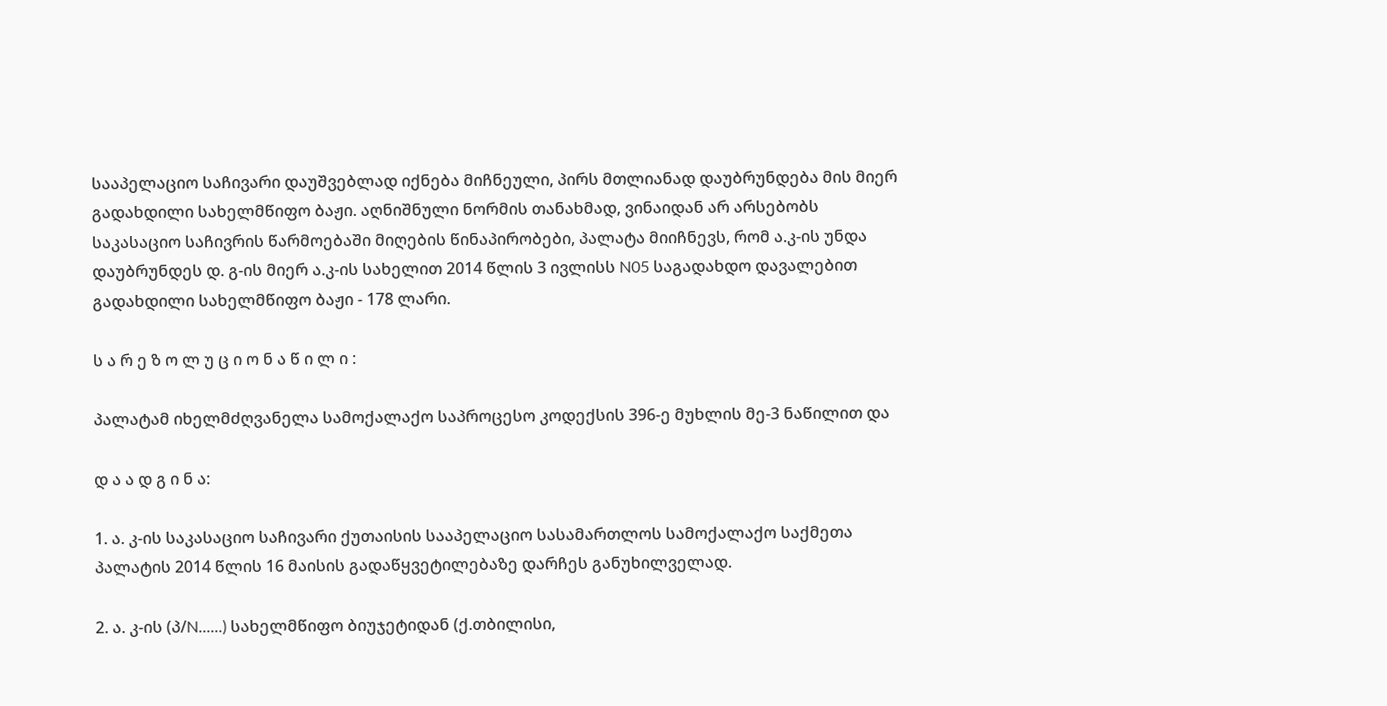სააპელაციო საჩივარი დაუშვებლად იქნება მიჩნეული, პირს მთლიანად დაუბრუნდება მის მიერ გადახდილი სახელმწიფო ბაჟი. აღნიშნული ნორმის თანახმად, ვინაიდან არ არსებობს საკასაციო საჩივრის წარმოებაში მიღების წინაპირობები, პალატა მიიჩნევს, რომ ა.კ-ის უნდა დაუბრუნდეს დ. გ-ის მიერ ა.კ-ის სახელით 2014 წლის 3 ივლისს N05 საგადახდო დავალებით გადახდილი სახელმწიფო ბაჟი - 178 ლარი.

ს ა რ ე ზ ო ლ უ ც ი ო ნ ა წ ი ლ ი :

პალატამ იხელმძღვანელა სამოქალაქო საპროცესო კოდექსის 396-ე მუხლის მე-3 ნაწილით და

დ ა ა დ გ ი ნ ა:

1. ა. კ-ის საკასაციო საჩივარი ქუთაისის სააპელაციო სასამართლოს სამოქალაქო საქმეთა პალატის 2014 წლის 16 მაისის გადაწყვეტილებაზე დარჩეს განუხილველად.

2. ა. კ-ის (პ/N......) სახელმწიფო ბიუჯეტიდან (ქ.თბილისი,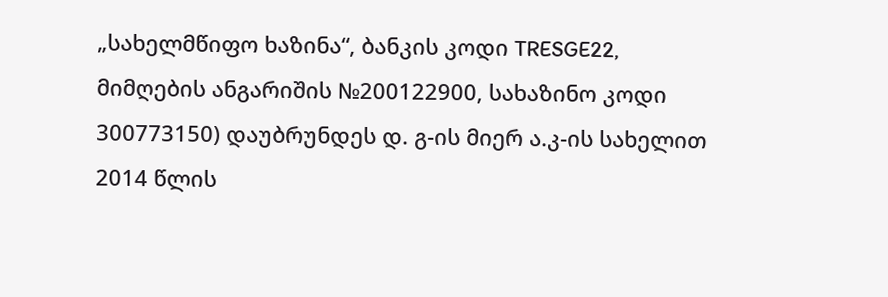„სახელმწიფო ხაზინა“, ბანკის კოდი TRESGE22, მიმღების ანგარიშის №200122900, სახაზინო კოდი 300773150) დაუბრუნდეს დ. გ-ის მიერ ა.კ-ის სახელით 2014 წლის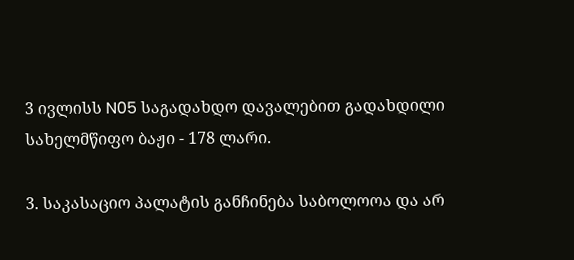3 ივლისს N05 საგადახდო დავალებით გადახდილი სახელმწიფო ბაჟი - 178 ლარი.

3. საკასაციო პალატის განჩინება საბოლოოა და არ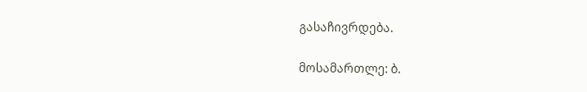გასაჩივრდება.

მოსამართლე: ბ.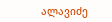ალავიძე